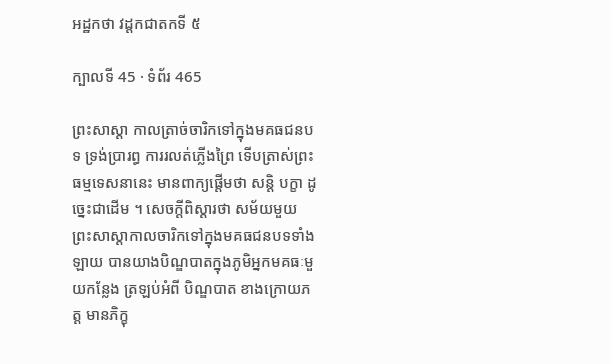អដ្ឋកថា វដ្តកជាតកទី ៥

ក្បាលទី 45 · ទំព័រ 465

ព្រះសាស្តា កាលត្រាច់ចារិកទៅក្នុងមគធជនបទ ទ្រង់ប្រារព្ធ ការរលត់ភ្លើងព្រៃ ទើបត្រាស់ព្រះធម្មទេសនានេះ មានពាក្យផ្តើមថា សន្តិ បក្ខា ដូច្នេះជាដើម ។ សេចក្តីពិស្តារថា សម័យមួយ ព្រះសាស្តាកាលចារិកទៅក្នុងមគធជនបទទាំងឡាយ បានយាងបិណ្ឌបាតក្នុងភូមិអ្នកមគធៈមួយកន្លែង ត្រឡប់អំពី បិណ្ឌបាត ខាងក្រោយភត្ត មានភិក្ខុ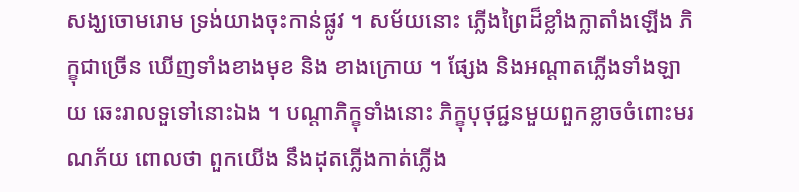សង្ឃចោមរោម ទ្រង់យាងចុះកាន់ផ្លូវ ។ សម័យនោះ ភ្លើងព្រៃដ៏ខ្លាំងក្លាតាំងឡើង ភិក្ខុជាច្រើន ឃើញទាំងខាងមុខ និង ខាងក្រោយ ។ ផ្សែង និងអណ្តាតភ្លើងទាំងឡាយ ឆេះរាលទួទៅនោះឯង ។ បណ្តាភិក្ខុទាំងនោះ ភិក្ខុបុថុជ្ជនមួយពួកខ្លាចចំពោះមរណភ័យ ពោលថា ពួកយើង នឹងដុតភ្លើងកាត់ភ្លើង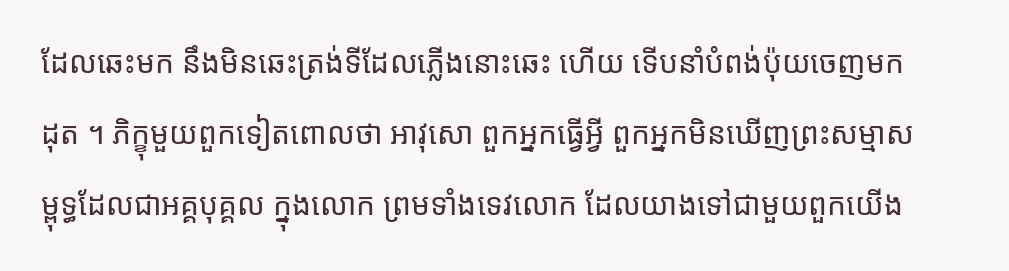ដែលឆេះមក នឹងមិនឆេះត្រង់ទីដែលភ្លើងនោះឆេះ ហើយ ទើបនាំបំពង់ប៉ុយចេញមកដុត ។ ភិក្ខុមួយពួកទៀតពោលថា អាវុសោ ពួកអ្នកធ្វើអ្វី ពួកអ្នកមិនឃើញព្រះសម្មាសម្ពុទ្ធដែលជាអគ្គបុគ្គល ក្នុងលោក ព្រមទាំងទេវលោក ដែលយាងទៅជាមួយពួកយើង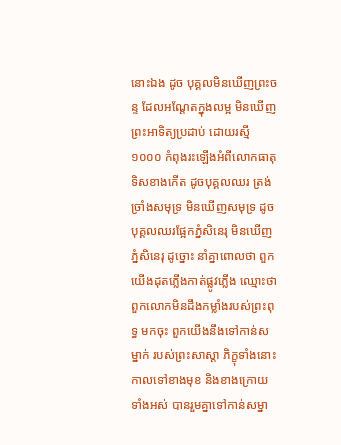នោះឯង ដូច បុគ្គលមិនឃើញព្រះចន្ទ ដែលអណ្តែតក្នុងលម្អ មិនឃើញព្រះអាទិត្យប្រដាប់ ដោយរស្មី ១០០០ កំពុងរះឡើងអំពីលោកធាតុទិសខាងកើត ដូចបុគ្គលឈរ ត្រង់ច្រាំងសមុទ្រ មិនឃើញសមុទ្រ ដូចបុគ្គលឈរផ្អែកភ្នំសិនេរុ មិនឃើញ ភ្នំសិនេរុ ដូច្នោះ នាំគ្នាពោលថា ពួកយើងដុតភ្លើងកាត់ផ្លូវភ្លើង ឈ្មោះថា ពួកលោកមិនដឹងកម្លាំងរបស់ព្រះពុទ្ធ មកចុះ ពួកយើងនឹងទៅកាន់សម្នាក់ របស់ព្រះសាស្តា ភិក្ខុទាំងនោះ កាលទៅខាងមុខ និងខាងក្រោយទាំងអស់ បានរួមគ្នាទៅកាន់សម្នា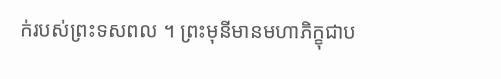ក់របស់ព្រះទសពល ។ ព្រះមុនីមានមហាភិក្ខុជាប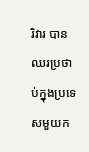រិវារ បានឈរប្រថាប់ក្នុងប្រទេសមួយក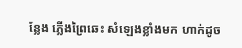ន្លែង ភ្លើងព្រៃឆេះ សំឡេងខ្លាំងមក ហាក់ដូច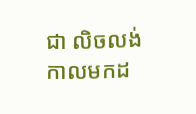ជា លិចលង់ កាលមកដ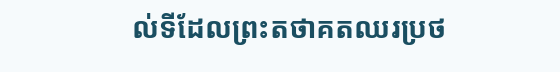ល់ទីដែលព្រះតថាគតឈរប្រថ